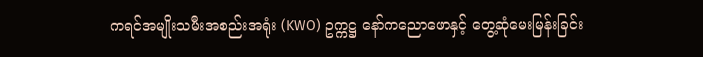ကရင်အမျိုးသမီးအစည်းအရုံး (KWO) ဥက္ကဋ္ဌ နော်ကညောဖောနှင့် တွေ့ဆုံမေးမြန်းခြင်း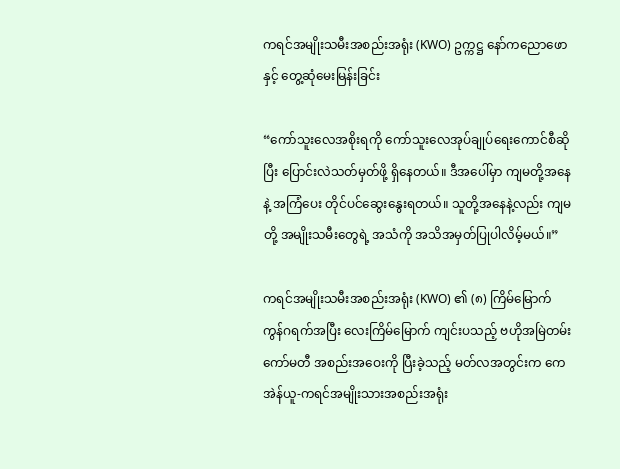ကရင်အမျိုးသမီးအစည်းအရုံး (KWO) ဥက္ကဋ္ဌ နော်ကညောဖောနှင့် တွေ့ဆုံမေးမြန်းခြင်း

“ကော်သူးလေအစိုးရကို ကော်သူးလေအုပ်ချုပ်ရေးကောင်စီဆိုပြီး ပြောင်းလဲသတ်မှတ်ဖို့ ရှိနေတယ်။ ဒီအပေါ်မှာ ကျမတို့အနေနဲ့ အကြံပေး တိုင်ပင်ဆွေးနွေးရတယ်။ သူတို့အနေနဲ့လည်း ကျမတို့ အမျိုးသမီးတွေရဲ့ အသံကို အသိအမှတ်ပြုပါလိမ့်မယ်။”

ကရင်အမျိုးသမီးအစည်းအရုံး (KWO) ၏ (၈) ကြိမ်မြောက် ကွန်ဂရက်အပြီး လေးကြိမ်မြောက် ကျင်းပသည့် ဗဟိုအမြဲတမ်းကော်မတီ အစည်းအဝေးကို ပြီးခဲ့သည့် မတ်လအတွင်းက ကေအဲန်ယူ-ကရင်အမျိုးသားအစည်းအရုံး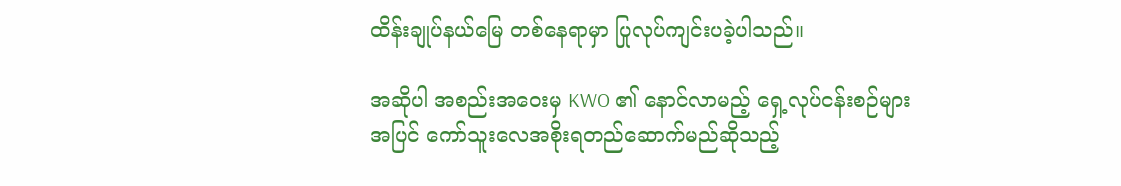ထိန်းချုပ်နယ်မြေ တစ်နေရာမှာ ပြုလုပ်ကျင်းပခဲ့ပါသည်။

အဆိုပါ အစည်းအဝေးမှ KWO ၏ နောင်လာမည့် ရှေ့လုပ်ငန်းစဉ်များအပြင် ကော်သူးလေအစိုးရတည်ဆောက်မည်ဆိုသည့်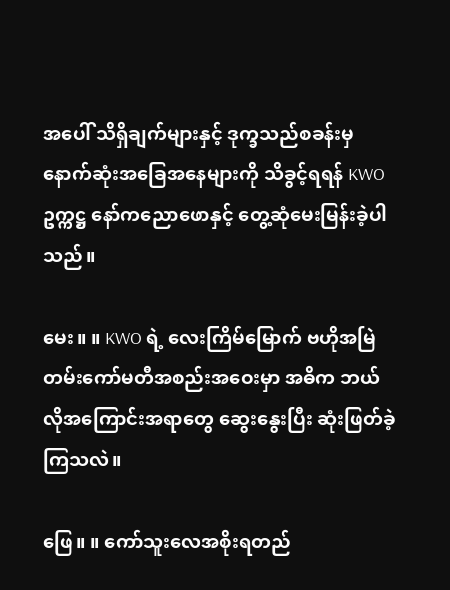အပေါ် သိရှိချက်များနှင့် ဒုက္ခသည်စခန်းမှ နောက်ဆုံးအခြေအနေများကို သိခွင့်ရရန် KWO ဥက္ကဋ္ဌ နော်ကညောဖောနှင့် တွေ့ဆုံမေးမြန်းခဲ့ပါသည်။

မေး။ ။ KWO ရဲ့ လေးကြိမ်မြောက် ဗဟိုအမြဲတမ်းကော်မတီအစည်းအဝေးမှာ အဓိက ဘယ်လိုအကြောင်းအရာတွေ ဆွေးနွေးပြီး ဆုံးဖြတ်ခဲ့ကြသလဲ။

ဖြေ။ ။ ကော်သူးလေအစိုးရတည်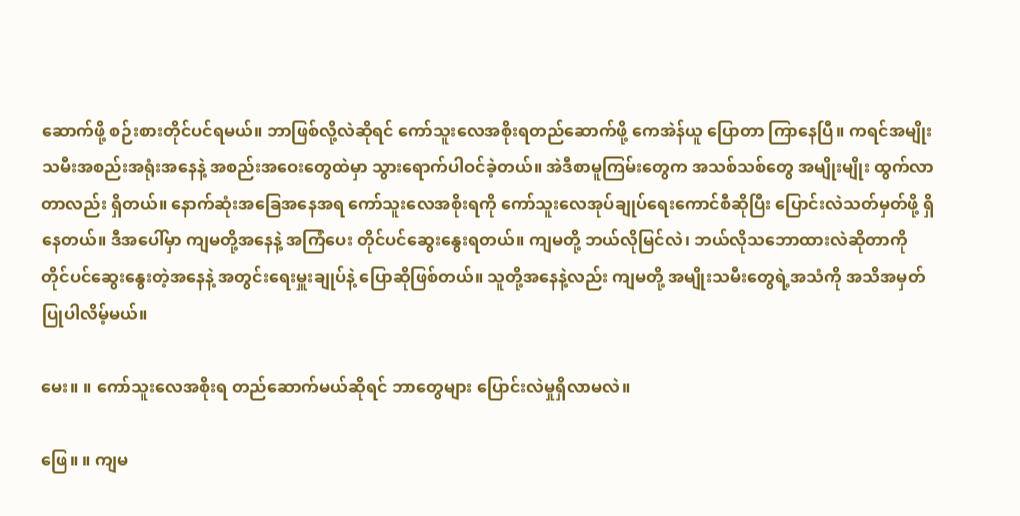ဆောက်ဖို့ စဉ်းစားတိုင်ပင်ရမယ်။ ဘာဖြစ်လို့လဲဆိုရင် ကော်သူးလေအစိုးရတည်ဆောက်ဖို့ ကေအဲန်ယူ ပြောတာ ကြာနေပြီ။ ကရင်အမျိုး သမီးအစည်းအရုံးအနေနဲ့ အစည်းအဝေးတွေထဲမှာ သွားရောက်ပါဝင်ခဲ့တယ်။ အဲဒီစာမူကြမ်းတွေက အသစ်သစ်တွေ အမျိုးမျိုး ထွက်လာတာလည်း ရှိတယ်။ နောက်ဆုံးအခြေအနေအရ ကော်သူးလေအစိုးရကို ကော်သူးလေအုပ်ချုပ်ရေးကောင်စီဆိုပြီး ပြောင်းလဲသတ်မှတ်ဖို့ ရှိနေတယ်။ ဒီအပေါ်မှာ ကျမတို့အနေနဲ့ အကြံပေး တိုင်ပင်ဆွေးနွေးရတယ်။ ကျမတို့ ဘယ်လိုမြင်လဲ၊ ဘယ်လိုသဘောထားလဲဆိုတာကို တိုင်ပင်ဆွေးနွေးတဲ့အနေနဲ့ အတွင်းရေးမှူးချုပ်နဲ့ ပြောဆိုဖြစ်တယ်။ သူတို့အနေနဲ့လည်း ကျမတို့ အမျိုးသမီးတွေရဲ့အသံကို အသိအမှတ်ပြုပါလိမ့်မယ်။

မေး။ ။ ကော်သူးလေအစိုးရ တည်ဆောက်မယ်ဆိုရင် ဘာတွေများ ပြောင်းလဲမှုရှိလာမလဲ။

ဖြေ။ ။ ကျမ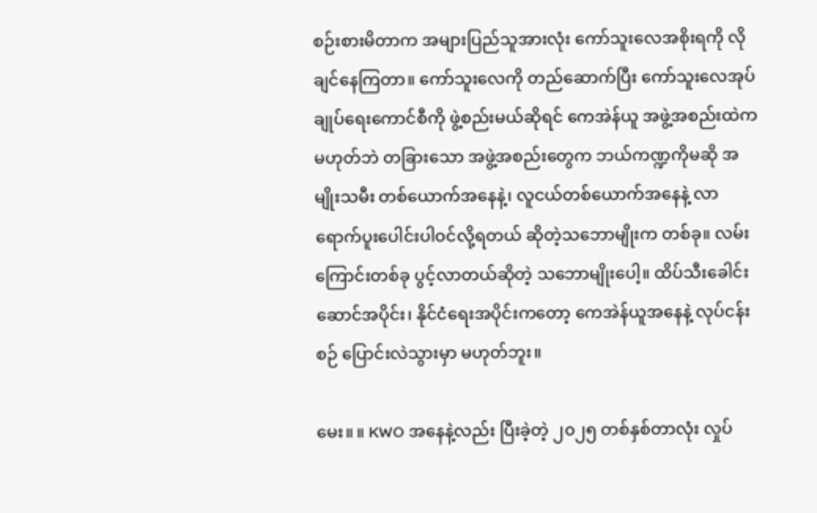စဉ်းစားမိတာက အများပြည်သူအားလုံး ကော်သူးလေအစိုးရကို လိုချင်နေကြတာ။ ကော်သူးလေကို တည်ဆောက်ပြီး ကော်သူးလေအုပ်ချုပ်ရေးကောင်စီကို ဖွဲ့စည်းမယ်ဆိုရင် ကေအဲန်ယူ အဖွဲ့အစည်းထဲကမဟုတ်ဘဲ တခြားသော အဖွဲ့အစည်းတွေက ဘယ်ကဏ္ဍကိုမဆို အမျိုးသမီး တစ်ယောက်အနေနဲ့၊ လူငယ်တစ်ယောက်အနေနဲ့ လာရောက်ပူးပေါင်းပါဝင်လို့ရတယ် ဆိုတဲ့သဘောမျိုးက တစ်ခု။ လမ်းကြောင်းတစ်ခု ပွင့်လာတယ်ဆိုတဲ့ သဘောမျိုးပေါ့။ ထိပ်သီးခေါင်းဆောင်အပိုင်း၊ နိုင်ငံရေးအပိုင်းကတော့ ကေအဲန်ယူအနေနဲ့ လုပ်ငန်းစဉ် ပြောင်းလဲသွားမှာ မဟုတ်ဘူး။

မေး။ ။ KWO အနေနဲ့လည်း ပြီးခဲ့တဲ့ ၂၀၂၅ တစ်နှစ်တာလုံး လှုပ်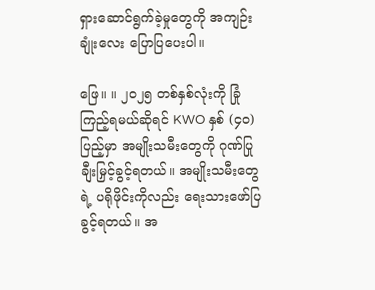ရှားဆောင်ရွက်ခဲ့မှုတွေကို အကျဉ်းချုံးလေး ပြောပြပေးပါ။

ဖြေ။ ။ ၂၀၂၅ တစ်နှစ်လုံးကို ခြုံကြည့်ရမယ်ဆိုရင် KWO နှစ် (၄၀) ပြည့်မှာ အမျိုးသမီးတွေကို ဂုဏ်ပြုချီးမြှင့်ခွင့်ရတယ်။ အမျိုးသမီးတွေရဲ့ ပရိုဖိုင်းကိုလည်း ရေးသားဖော်ပြခွင့်ရတယ်။ အ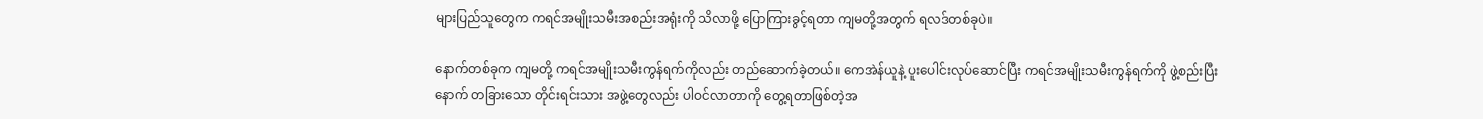များပြည်သူတွေက ကရင်အမျိုးသမီးအစည်းအရုံးကို သိလာဖို့ ပြောကြားခွင့်ရတာ ကျမတို့အတွက် ရလဒ်တစ်ခုပဲ။

နောက်တစ်ခုက ကျမတို့ ကရင်အမျိုးသမီးကွန်ရက်ကိုလည်း တည်ဆောက်ခဲ့တယ်။ ကေအဲန်ယူနဲ့ ပူးပေါင်းလုပ်ဆောင်ပြီး ကရင်အမျိုးသမီးကွန်ရက်ကို ဖွဲ့စည်းပြီးနောက် တခြားသော တိုင်းရင်းသား အဖွဲ့တွေလည်း ပါဝင်လာတာကို တွေ့ရတာဖြစ်တဲ့အ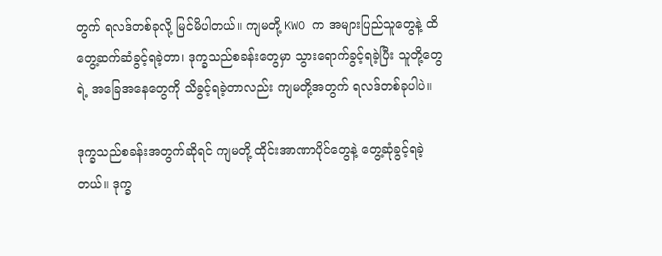တွက် ရလဒ်တစ်ခုလို့ မြင်မိပါတယ်။ ကျမတို့ KWO က အများပြည်သူတွေနဲ့ ထိတွေ့ဆက်ဆံခွင့်ရခဲ့တာ၊ ဒုက္ခသည်စခန်းတွေမှာ သွားရောက်ခွင့်ရခဲ့ပြီး သူတို့တွေရဲ့ အခြေအနေတွေကို သိခွင့်ရခဲ့တာလည်း ကျမတို့အတွက် ရလဒ်တစ်ခုပါပဲ။

ဒုက္ခသည်စခန်းအတွက်ဆိုရင် ကျမတို့ ထိုင်းအာဏာပိုင်တွေနဲ့ တွေ့ဆုံခွင့်ရခဲ့တယ်။ ဒုက္ခ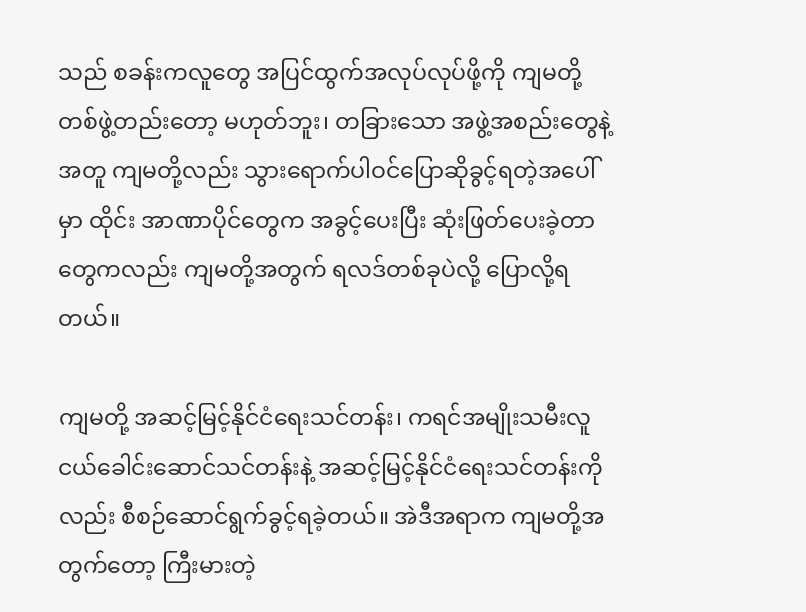သည် စခန်းကလူတွေ အပြင်ထွက်အလုပ်လုပ်ဖို့ကို ကျမတို့တစ်ဖွဲ့တည်းတော့ မဟုတ်ဘူး၊ တခြားသော အဖွဲ့အစည်းတွေနဲ့အတူ ကျမတို့လည်း သွားရောက်ပါဝင်ပြောဆိုခွင့်ရတဲ့အပေါ်မှာ ထိုင်း အာဏာပိုင်တွေက အခွင့်ပေးပြီး ဆုံးဖြတ်ပေးခဲ့တာတွေကလည်း ကျမတို့အတွက် ရလဒ်တစ်ခုပဲလို့ ပြောလို့ရတယ်။

ကျမတို့ အဆင့်မြင့်နိုင်ငံရေးသင်တန်း၊ ကရင်အမျိုးသမီးလူငယ်ခေါင်းဆောင်သင်တန်းနဲ့ အဆင့်မြင့်နိုင်ငံရေးသင်တန်းကိုလည်း စီစဉ်ဆောင်ရွက်ခွင့်ရခဲ့တယ်။ အဲဒီအရာက ကျမတို့အတွက်တော့ ကြီးမားတဲ့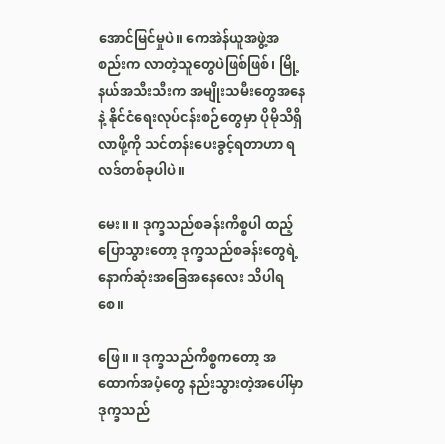အောင်မြင်မှုပဲ။ ကေအဲန်ယူအဖွဲ့အစည်းက လာတဲ့သူတွေပဲဖြစ်ဖြစ်၊ မြို့နယ်အသီးသီးက အမျိုးသမီးတွေအနေနဲ့ နိုင်ငံရေးလုပ်ငန်းစဉ်တွေမှာ ပိုမိုသိရှိလာဖို့ကို သင်တန်းပေးခွင့်ရတာဟာ ရလဒ်တစ်ခုပါပဲ။

မေး။ ။ ဒုက္ခသည်စခန်းကိစ္စပါ ထည့်ပြောသွားတော့ ဒုက္ခသည်စခန်းတွေရဲ့ နောက်ဆုံးအခြေအနေလေး သိပါရစေ။

ဖြေ။ ။ ဒုက္ခသည်ကိစ္စကတော့ အထောက်အပံ့တွေ နည်းသွားတဲ့အပေါ်မှာ ဒုက္ခသည်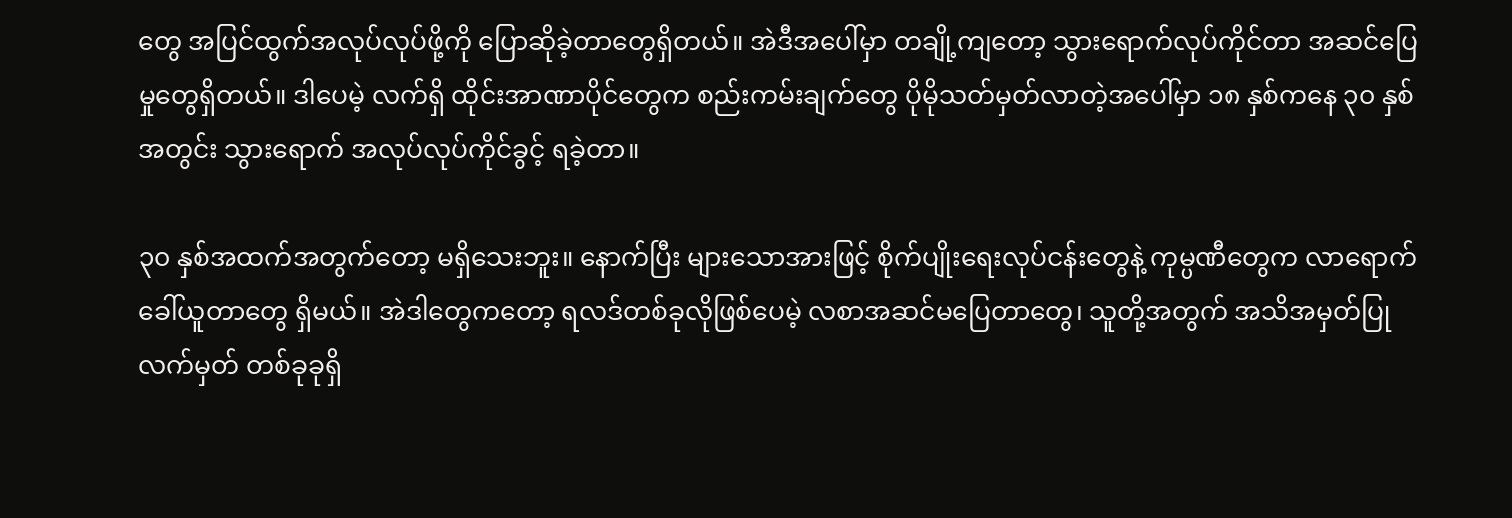တွေ အပြင်ထွက်အလုပ်လုပ်ဖို့ကို ပြောဆိုခဲ့တာတွေရှိတယ်။ အဲဒီအပေါ်မှာ တချို့ကျတော့ သွားရောက်လုပ်ကိုင်တာ အဆင်ပြေမှုတွေရှိတယ်။ ဒါပေမဲ့ လက်ရှိ ထိုင်းအာဏာပိုင်တွေက စည်းကမ်းချက်တွေ ပိုမိုသတ်မှတ်လာတဲ့အပေါ်မှာ ၁၈ နှစ်ကနေ ၃၀ နှစ်အတွင်း သွားရောက် အလုပ်လုပ်ကိုင်ခွင့် ရခဲ့တာ။

၃၀ နှစ်အထက်အတွက်တော့ မရှိသေးဘူး။ နောက်ပြီး များသောအားဖြင့် စိုက်ပျိုးရေးလုပ်ငန်းတွေနဲ့ ကုမ္ပဏီတွေက လာရောက်ခေါ်ယူတာတွေ ရှိမယ်။ အဲဒါတွေကတော့ ရလဒ်တစ်ခုလိုဖြစ်ပေမဲ့ လစာအဆင်မပြေတာတွေ၊ သူတို့အတွက် အသိအမှတ်ပြုလက်မှတ် တစ်ခုခုရှိ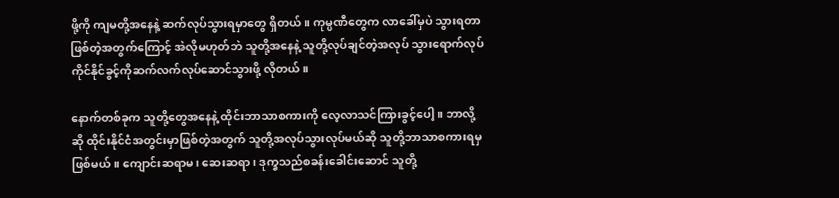ဖို့ကို ကျမတို့အနေနဲ့ ဆက်လုပ်သွားရမှာတွေ ရှိတယ်။ ကုမ္ပဏီတွေက လာခေါ်မှပဲ သွားရတာဖြစ်တဲ့အတွက်ကြောင့် အဲလိုမဟုတ်ဘဲ သူတို့အနေနဲ့ သူတို့လုပ်ချင်တဲ့အလုပ် သွားရောက်လုပ်ကိုင်နိုင်ခွင့်ကိုဆက်လက်လုပ်ဆောင်သွားဖို့ လိုတယ်။

နောက်တစ်ခုက သူတို့တွေအနေနဲ့ ထိုင်းဘာသာစကားကို လေ့လာသင်ကြားခွင့်ပေါ့။ ဘာလို့ဆို ထိုင်းနိုင်ငံအတွင်းမှာဖြစ်တဲ့အတွက် သူတို့အလုပ်သွားလုပ်မယ်ဆို သူတို့ဘာသာစကားရမှ ဖြစ်မယ်။ ကျောင်းဆရာမ၊ ဆေးဆရာ၊ ဒုက္ခသည်စခန်းခေါင်းဆောင် သူတို့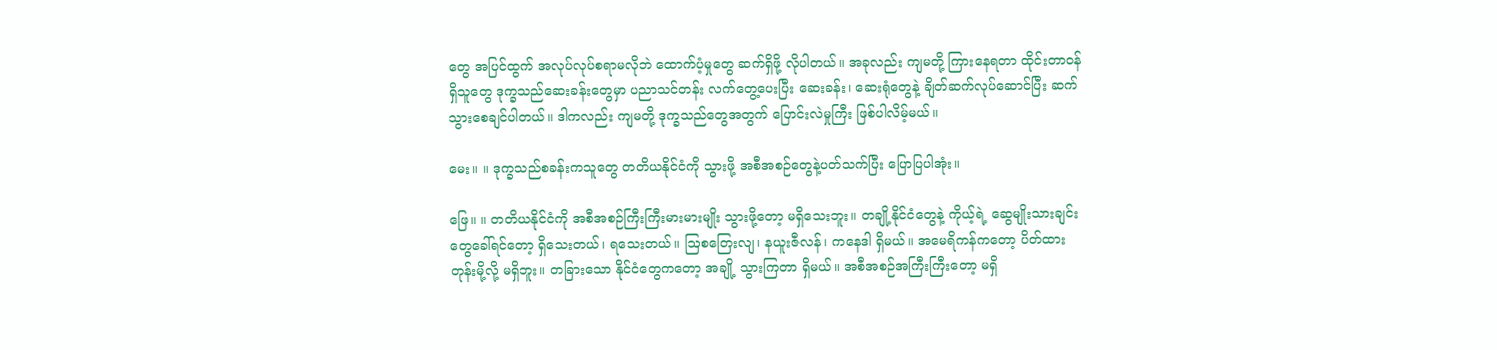တွေ အပြင်ထွက် အလုပ်လုပ်စရာမလိုဘဲ ထောက်ပံ့မှုတွေ ဆက်ရှိဖို့ လိုပါတယ်။ အခုလည်း ကျမတို့ ကြားနေရတာ ထိုင်းတာဝန်ရှိသူတွေ ဒုက္ခသည်ဆေးခန်းတွေမှာ ပညာသင်တန်း လက်တွေ့ပေးပြီး ဆေးခန်း၊ ဆေးရုံတွေနဲ့ ချိတ်ဆက်လုပ်ဆောင်ပြီး ဆက်သွားစေချင်ပါတယ်။ ဒါကလည်း ကျမတို့ ဒုက္ခသည်တွေအတွက် ပြောင်းလဲမှုကြီး ဖြစ်ပါလိမ့်မယ်။

မေး။ ။ ဒုက္ခသည်စခန်းကသူတွေ တတိယနိုင်ငံကို သွားဖို့ အစီအစဉ်တွေနဲ့ပတ်သက်ပြီး ပြောပြပါအုံး။

ဖြေ။ ။ တတိယနိုင်ငံကို အစီအစဉ်ကြီးကြီးမားမားမျိုး သွားဖို့တော့ မရှိသေးဘူး။ တချို့နိုင်ငံတွေနဲ့ ကိုယ့်ရဲ့ ဆွေမျိုးသားချင်းတွေခေါ်ရင်တော့ ရှိသေးတယ်၊ ရသေးတယ်။ ဩစတြေးလျ၊ နယူးဇီလန်၊ ကနေဒါ ရှိမယ်။ အမေရိကန်ကတော့ ပိတ်ထားတုန်းမို့လို့ မရှိဘူး။ တခြားသော နိုင်ငံတွေကတော့ အချို့ သွားကြတာ ရှိမယ်။ အစီအစဉ်အကြီးကြီးတော့ မရှိ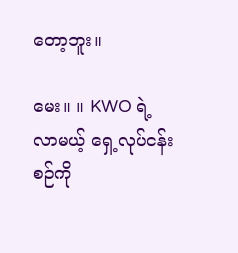တော့ဘူး။

မေး။ ။ KWO ရဲ့ လာမယ့် ရှေ့လုပ်ငန်းစဉ်ကို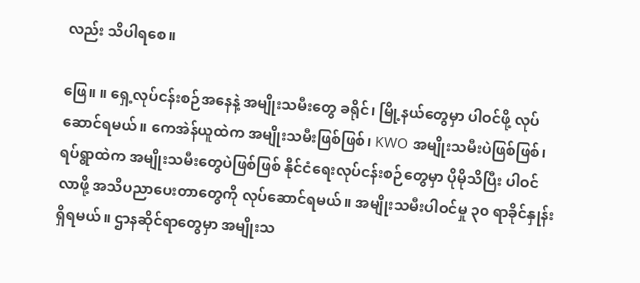လည်း သိပါရစေ။

ဖြေ။ ။ ရှေ့လုပ်ငန်းစဉ်အနေနဲ့ အမျိုးသမီးတွေ ခရိုင်၊ မြို့နယ်တွေမှာ ပါဝင်ဖို့ လုပ်ဆောင်ရမယ်။ ကေအဲန်ယူထဲက အမျိုးသမီးဖြစ်ဖြစ်၊ KWO အမျိုးသမီးပဲဖြစ်ဖြစ်၊ ရပ်ရွာထဲက အမျိုးသမီးတွေပဲဖြစ်ဖြစ် နိုင်ငံရေးလုပ်ငန်းစဉ်တွေမှာ ပိုမိုသိပြီး ပါဝင်လာဖို့ အသိပညာပေးတာတွေကို လုပ်ဆောင်ရမယ်။ အမျိုးသမီးပါဝင်မှု ၃၀ ရာခိုင်နှုန်း ရှိရမယ်။ ဌာနဆိုင်ရာတွေမှာ အမျိုးသ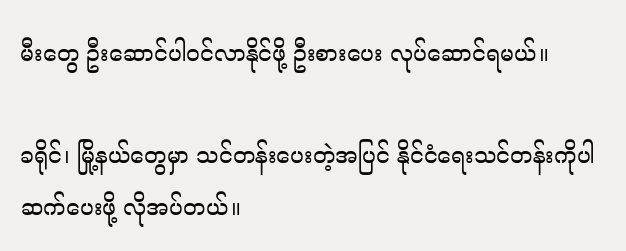မီးတွေ ဦးဆောင်ပါဝင်လာနိုင်ဖို့ ဦးစားပေး လုပ်ဆောင်ရမယ်။

ခရိုင်၊ မြို့နယ်တွေမှာ သင်တန်းပေးတဲ့အပြင် နိုင်ငံရေးသင်တန်းကိုပါ ဆက်ပေးဖို့ လိုအပ်တယ်။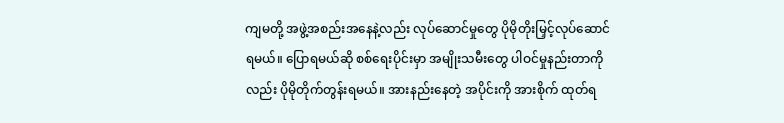ကျမတို့ အဖွဲ့အစည်းအနေနဲ့လည်း လုပ်ဆောင်မှုတွေ ပိုမိုတိုးမြှင့်လုပ်ဆောင်ရမယ်။ ပြောရမယ်ဆို စစ်ရေးပိုင်းမှာ အမျိုးသမီးတွေ ပါဝင်မှုနည်းတာကိုလည်း ပိုမိုတိုက်တွန်းရမယ်။ အားနည်းနေတဲ့ အပိုင်းကို အားစိုက် ထုတ်ရ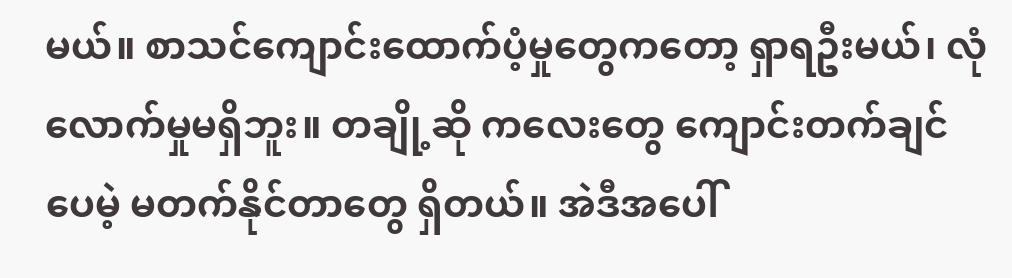မယ်။ စာသင်ကျောင်းထောက်ပံ့မှုတွေကတော့ ရှာရဦးမယ်၊ လုံလောက်မှုမရှိဘူး။ တချို့ဆို ကလေးတွေ ကျောင်းတက်ချင်ပေမဲ့ မတက်နိုင်တာတွေ ရှိတယ်။ အဲဒီအပေါ်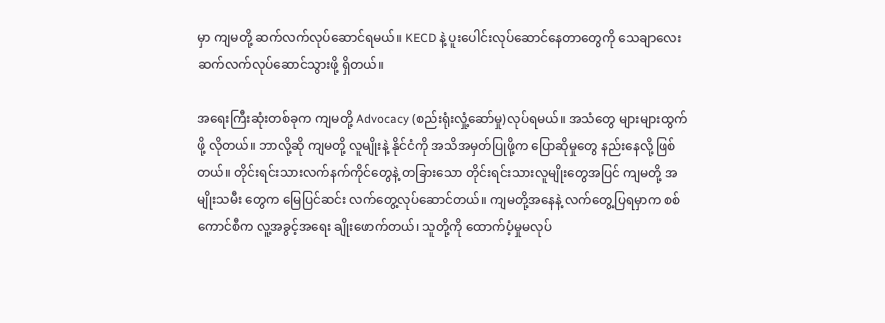မှာ ကျမတို့ ဆက်လက်လုပ်ဆောင်ရမယ်။ KECD နဲ့ ပူးပေါင်းလုပ်ဆောင်နေတာတွေကို သေချာလေး ဆက်လက်လုပ်ဆောင်သွားဖို့ ရှိတယ်။

အရေးကြီးဆုံးတစ်ခုက ကျမတို့ Advocacy (စည်းရုံးလှုံ့ဆော်မှု)လုပ်ရမယ်။ အသံတွေ များများထွက်ဖို့ လိုတယ်။ ဘာလို့ဆို ကျမတို့ လူမျိုးနဲ့ နိုင်ငံကို အသိအမှတ်ပြုဖို့က ပြောဆိုမှုတွေ နည်းနေလို့ ဖြစ်တယ်။ တိုင်းရင်းသားလက်နက်ကိုင်တွေနဲ့ တခြားသော တိုင်းရင်းသားလူမျိုးတွေအပြင် ကျမတို့ အမျိုးသမီး တွေက မြေပြင်ဆင်း လက်တွေ့လုပ်ဆောင်တယ်။ ကျမတို့အနေနဲ့ လက်တွေ့ပြရမှာက စစ်ကောင်စီက လူ့အခွင့်အရေး ချိုးဖောက်တယ်၊ သူတို့ကို ထောက်ပံ့မှုမလုပ်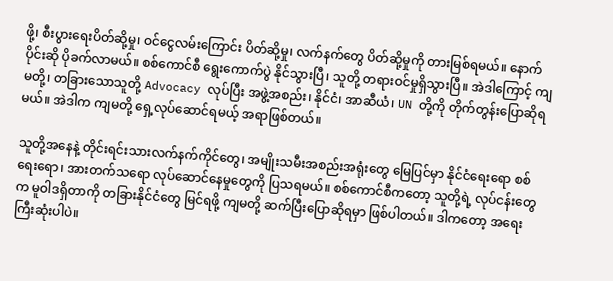ဖို့၊ စီးပွားရေးပိတ်ဆို့မှု၊ ဝင်ငွေလမ်းကြောင်း ပိတ်ဆို့မှု၊ လက်နက်တွေ ပိတ်ဆို့မှုကို တားမြစ်ရမယ်။ နောက်ပိုင်းဆို ပိုခက်လာမယ်။ စစ်ကောင်စီ ရွေးကောက်ပွဲ နိုင်သွားပြီ၊ သူတို့ တရားဝင်မှုရှိသွားပြီ။ အဲဒါကြောင့် ကျမတို့၊ တခြားသောသူတို့ Advocacy လုပ်ပြီး အဖွဲ့အစည်း၊ နိုင်ငံ၊ အာဆီယံ၊ UN တို့ကို တိုက်တွန်းပြောဆိုရမယ်။ အဲဒါက ကျမတို့ ရှေ့လုပ်ဆောင်ရမယ့် အရာဖြစ်တယ်။

သူတို့အနေနဲ့ တိုင်းရင်းသားလက်နက်ကိုင်တွေ၊ အမျိုးသမီးအစည်းအရုံးတွေ မြေပြင်မှာ နိုင်ငံရေးရော စစ်ရေးရော၊ အားတက်သရော လုပ်ဆောင်နေမှုတွေကို ပြသရမယ်။ စစ်ကောင်စီကတော့ သူတို့ရဲ့ လုပ်ငန်းတွေက မူဝါဒရှိတာကို တခြားနိုင်ငံတွေ မြင်ရဖို့ ကျမတို့ ဆက်ပြီးပြောဆိုရမှာ ဖြစ်ပါတယ်။ ဒါကတော့ အရေးကြီးဆုံးပါပဲ။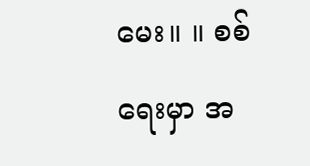မေး။ ။ စစ်ရေးမှာ အ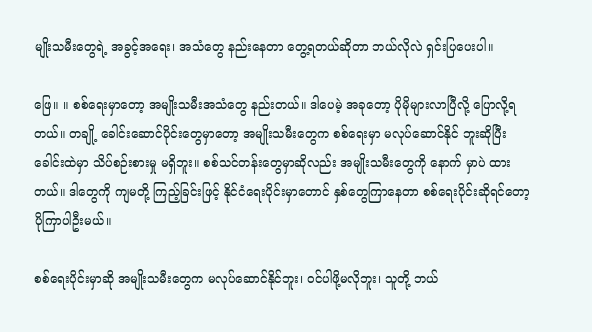မျိုးသမီးတွေရဲ့ အခွင့်အရေး၊ အသံတွေ နည်းနေတာ တွေ့ရတယ်ဆိုတာ ဘယ်လိုလဲ ရှင်းပြပေးပါ။

ဖြေ။ ။ စစ်ရေးမှာတော့ အမျိုးသမီးအသံတွေ နည်းတယ်။ ဒါပေမဲ့ အခုတော့ ပိုမိုများလာပြီလို့ ပြောလို့ရတယ်။ တချို့ ခေါင်းဆောင်ပိုင်းတွေမှာတော့ အမျိုးသမီးတွေက စစ်ရေးမှာ မလုပ်ဆောင်နိုင် ဘူးဆိုပြီး ခေါင်းထဲမှာ သိပ်စဉ်းစားမှု မရှိဘူး။ စစ်သင်တန်းတွေမှာဆိုလည်း အမျိုးသမီးတွေကို နောက် မှာပဲ ထားတယ်။ ဒါတွေကို ကျမတို့ ကြည့်ခြင်းဖြင့် နိုင်ငံရေးပိုင်းမှာတောင် နှစ်တွေကြာနေတာ စစ်ရေးပိုင်းဆိုရင်တော့ ပိုကြာပါဦးမယ်။

စစ်ရေးပိုင်းမှာဆို အမျိုးသမီးတွေက မလုပ်ဆောင်နိုင်ဘူး၊ ဝင်ပါဖို့မလိုဘူး၊ သူတို့ ဘယ်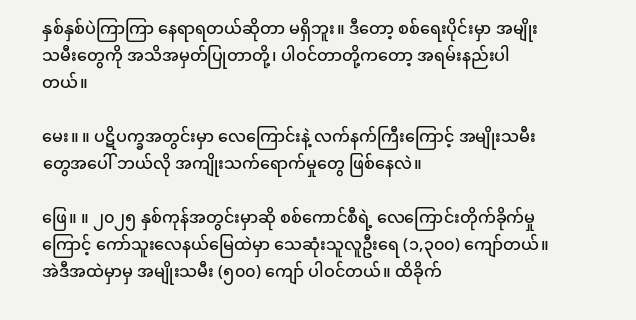နှစ်နှစ်ပဲကြာကြာ နေရာရတယ်ဆိုတာ မရှိဘူး။ ဒီတော့ စစ်ရေးပိုင်းမှာ အမျိုးသမီးတွေကို အသိအမှတ်ပြုတာတို့၊ ပါဝင်တာတို့ကတော့ အရမ်းနည်းပါတယ်။

မေး။ ။ ပဋိပက္ခအတွင်းမှာ လေကြောင်းနဲ့ လက်နက်ကြီးကြောင့် အမျိုးသမီးတွေအပေါ် ဘယ်လို အကျိုးသက်ရောက်မှုတွေ ဖြစ်နေလဲ။

ဖြေ။ ။ ၂၀၂၅ နှစ်ကုန်အတွင်းမှာဆို စစ်ကောင်စီရဲ့ လေကြောင်းတိုက်ခိုက်မှုကြောင့် ကော်သူးလေနယ်မြေထဲမှာ သေဆုံးသူလူဦးရေ (၁,၃၀၀) ကျော်တယ်။ အဲဒီအထဲမှာမှ အမျိုးသမီး (၅၀၀) ကျော် ပါဝင်တယ်။ ထိခိုက်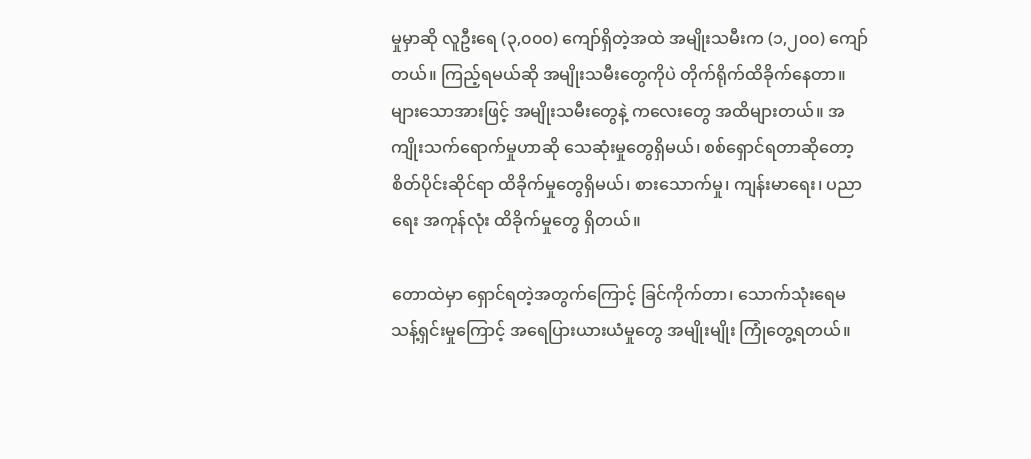မှုမှာဆို လူဦးရေ (၃,၀၀၀) ကျော်ရှိတဲ့အထဲ အမျိုးသမီးက (၁,၂၀၀) ကျော်တယ်။ ကြည့်ရမယ်ဆို အမျိုးသမီးတွေကိုပဲ တိုက်ရိုက်ထိခိုက်နေတာ။ များသောအားဖြင့် အမျိုးသမီးတွေနဲ့ ကလေးတွေ အထိများတယ်။ အကျိုးသက်ရောက်မှုဟာဆို သေဆုံးမှုတွေရှိမယ်၊ စစ်ရှောင်ရတာဆိုတော့ စိတ်ပိုင်းဆိုင်ရာ ထိခိုက်မှုတွေရှိမယ်၊ စားသောက်မှု၊ ကျန်းမာရေး၊ ပညာရေး အကုန်လုံး ထိခိုက်မှုတွေ ရှိတယ်။

တောထဲမှာ ရှောင်ရတဲ့အတွက်ကြောင့် ခြင်ကိုက်တာ၊ သောက်သုံးရေမသန့်ရှင်းမှုကြောင့် အရေပြားယားယံမှုတွေ အမျိုးမျိုး ကြုံတွေ့ရတယ်။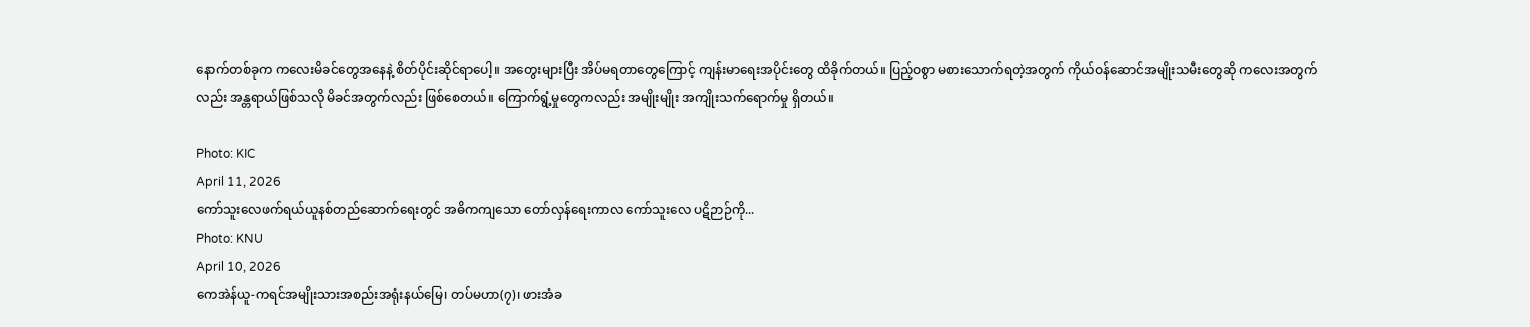နောက်တစ်ခုက ကလေးမိခင်တွေအနေနဲ့ စိတ်ပိုင်းဆိုင်ရာပေါ့။ အတွေးများပြီး အိပ်မရတာတွေကြောင့် ကျန်းမာရေးအပိုင်းတွေ ထိခိုက်တယ်။ ပြည့်ဝစွာ မစားသောက်ရတဲ့အတွက် ကိုယ်ဝန်ဆောင်အမျိုးသမီးတွေဆို ကလေးအတွက်လည်း အန္တရာယ်ဖြစ်သလို မိခင်အတွက်လည်း ဖြစ်စေတယ်။ ကြောက်ရွံ့မှုတွေကလည်း အမျိုးမျိုး အကျိုးသက်ရောက်မှု ရှိတယ်။

Photo: KIC
April 11, 2026
ကော်သူးလေဖက်ရယ်ယူနစ်တည်ဆောက်ရေးတွင် အဓိကကျသော တော်လှန်ရေးကာလ ကော်သူးလေ ပဋိဉာဉ်ကို...
Photo: KNU
April 10, 2026
ကေအဲန်ယူ-ကရင်အမျိုးသားအစည်းအရုံးနယ်မြေ၊ တပ်မဟာ(၇)၊ ဖားအံခ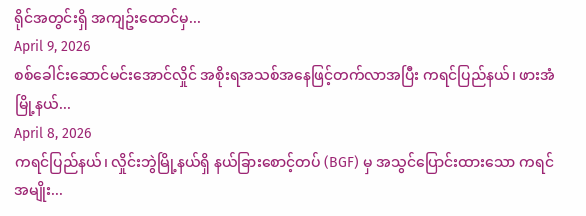ရိုင်အတွင်းရှိ အကျဥ်းထောင်မှ...
April 9, 2026
စစ်ခေါင်းဆောင်မင်းအောင်လှိုင် အစိုးရအသစ်အနေဖြင့်တက်လာအပြီး ကရင်ပြည်နယ်၊ ဖားအံမြို့နယ်...
April 8, 2026
ကရင်ပြည်နယ်၊ လှိုင်းဘွဲမြို့နယ်ရှိ နယ်ခြားစောင့်တပ် (BGF) မှ အသွင်ပြောင်းထားသော ကရင်အမျိုး...